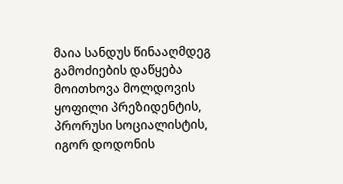მაია სანდუს წინააღმდეგ გამოძიების დაწყება მოითხოვა მოლდოვის ყოფილი პრეზიდენტის, პრორუსი სოციალისტის, იგორ დოდონის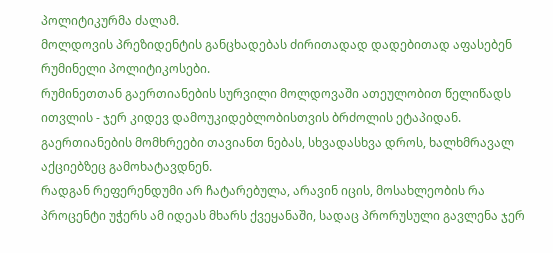პოლიტიკურმა ძალამ.
მოლდოვის პრეზიდენტის განცხადებას ძირითადად დადებითად აფასებენ რუმინელი პოლიტიკოსები.
რუმინეთთან გაერთიანების სურვილი მოლდოვაში ათეულობით წელიწადს ითვლის - ჯერ კიდევ დამოუკიდებლობისთვის ბრძოლის ეტაპიდან. გაერთიანების მომხრეები თავიანთ ნებას, სხვადასხვა დროს, ხალხმრავალ აქციებზეც გამოხატავდნენ.
რადგან რეფერენდუმი არ ჩატარებულა, არავინ იცის, მოსახლეობის რა პროცენტი უჭერს ამ იდეას მხარს ქვეყანაში, სადაც პრორუსული გავლენა ჯერ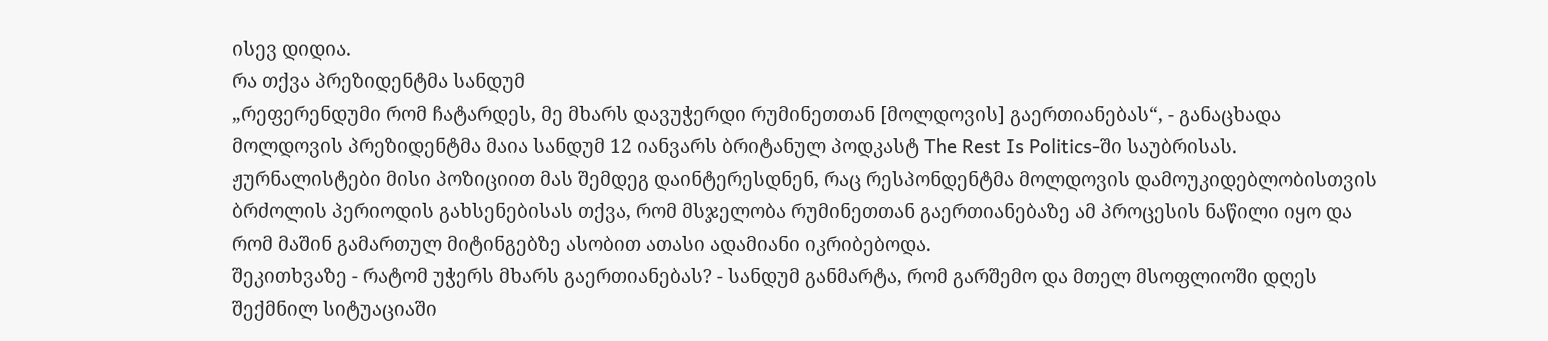ისევ დიდია.
რა თქვა პრეზიდენტმა სანდუმ
„რეფერენდუმი რომ ჩატარდეს, მე მხარს დავუჭერდი რუმინეთთან [მოლდოვის] გაერთიანებას“, - განაცხადა მოლდოვის პრეზიდენტმა მაია სანდუმ 12 იანვარს ბრიტანულ პოდკასტ The Rest Is Politics-ში საუბრისას.
ჟურნალისტები მისი პოზიციით მას შემდეგ დაინტერესდნენ, რაც რესპონდენტმა მოლდოვის დამოუკიდებლობისთვის ბრძოლის პერიოდის გახსენებისას თქვა, რომ მსჯელობა რუმინეთთან გაერთიანებაზე ამ პროცესის ნაწილი იყო და რომ მაშინ გამართულ მიტინგებზე ასობით ათასი ადამიანი იკრიბებოდა.
შეკითხვაზე - რატომ უჭერს მხარს გაერთიანებას? - სანდუმ განმარტა, რომ გარშემო და მთელ მსოფლიოში დღეს შექმნილ სიტუაციაში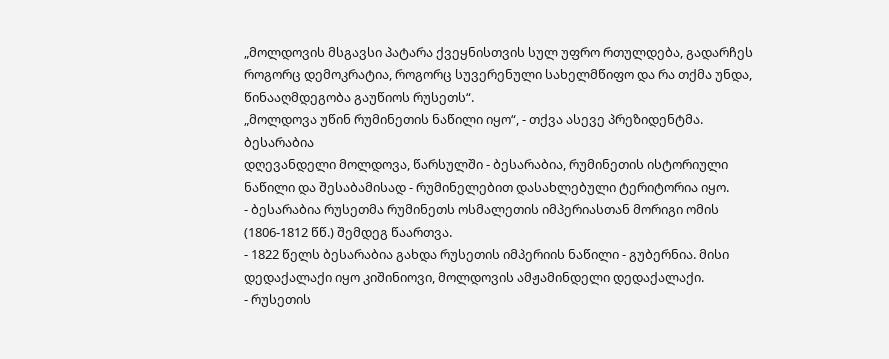„მოლდოვის მსგავსი პატარა ქვეყნისთვის სულ უფრო რთულდება, გადარჩეს როგორც დემოკრატია, როგორც სუვერენული სახელმწიფო და რა თქმა უნდა, წინააღმდეგობა გაუწიოს რუსეთს“.
„მოლდოვა უწინ რუმინეთის ნაწილი იყო“, - თქვა ასევე პრეზიდენტმა.
ბესარაბია
დღევანდელი მოლდოვა, წარსულში - ბესარაბია, რუმინეთის ისტორიული ნაწილი და შესაბამისად - რუმინელებით დასახლებული ტერიტორია იყო.
- ბესარაბია რუსეთმა რუმინეთს ოსმალეთის იმპერიასთან მორიგი ომის (1806-1812 წწ.) შემდეგ წაართვა.
- 1822 წელს ბესარაბია გახდა რუსეთის იმპერიის ნაწილი - გუბერნია. მისი დედაქალაქი იყო კიშინიოვი, მოლდოვის ამჟამინდელი დედაქალაქი.
- რუსეთის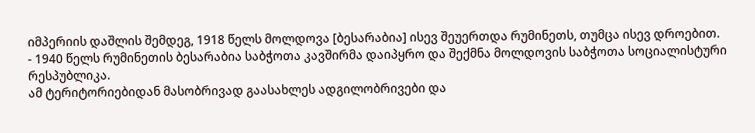იმპერიის დაშლის შემდეგ, 1918 წელს მოლდოვა [ბესარაბია] ისევ შეუერთდა რუმინეთს, თუმცა ისევ დროებით.
- 1940 წელს რუმინეთის ბესარაბია საბჭოთა კავშირმა დაიპყრო და შექმნა მოლდოვის საბჭოთა სოციალისტური რესპუბლიკა.
ამ ტერიტორიებიდან მასობრივად გაასახლეს ადგილობრივები და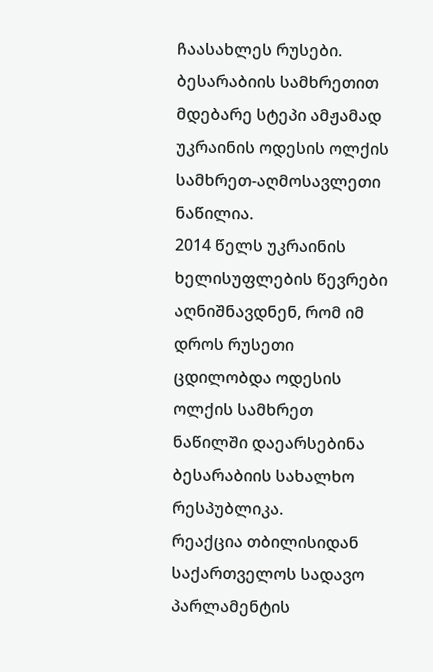ჩაასახლეს რუსები.
ბესარაბიის სამხრეთით მდებარე სტეპი ამჟამად უკრაინის ოდესის ოლქის სამხრეთ-აღმოსავლეთი ნაწილია.
2014 წელს უკრაინის ხელისუფლების წევრები აღნიშნავდნენ, რომ იმ დროს რუსეთი ცდილობდა ოდესის ოლქის სამხრეთ ნაწილში დაეარსებინა ბესარაბიის სახალხო რესპუბლიკა.
რეაქცია თბილისიდან
საქართველოს სადავო პარლამენტის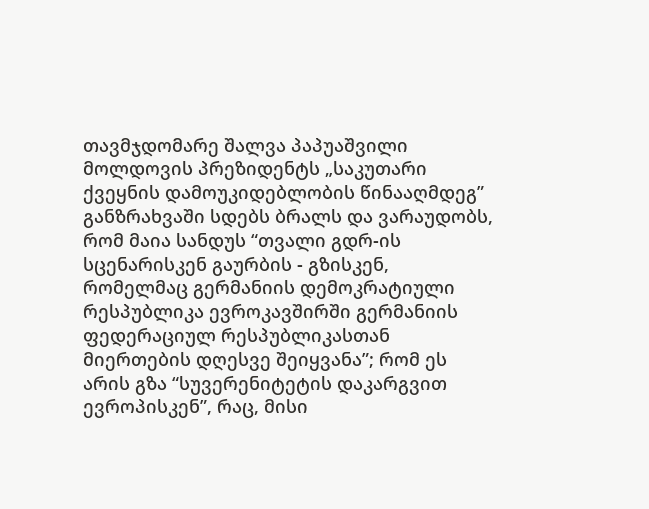თავმჯდომარე შალვა პაპუაშვილი მოლდოვის პრეზიდენტს „საკუთარი ქვეყნის დამოუკიდებლობის წინააღმდეგ” განზრახვაში სდებს ბრალს და ვარაუდობს, რომ მაია სანდუს “თვალი გდრ-ის სცენარისკენ გაურბის - გზისკენ, რომელმაც გერმანიის დემოკრატიული რესპუბლიკა ევროკავშირში გერმანიის ფედერაციულ რესპუბლიკასთან მიერთების დღესვე შეიყვანა”; რომ ეს არის გზა “სუვერენიტეტის დაკარგვით ევროპისკენ”, რაც, მისი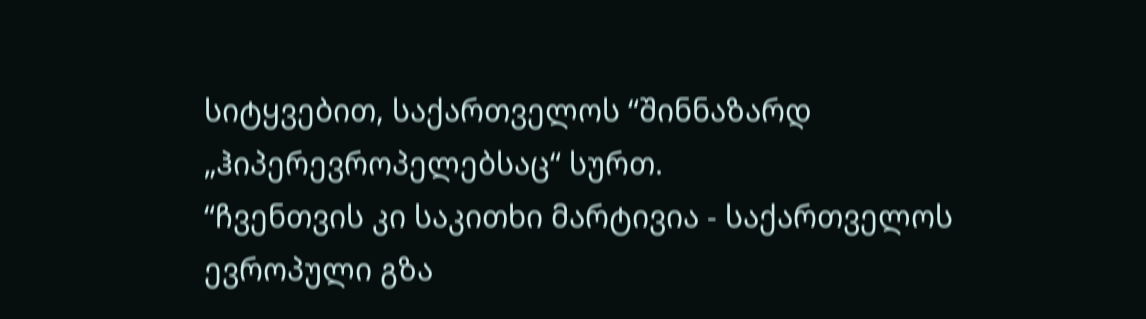სიტყვებით, საქართველოს “შინნაზარდ „ჰიპერევროპელებსაც“ სურთ.
“ჩვენთვის კი საკითხი მარტივია - საქართველოს ევროპული გზა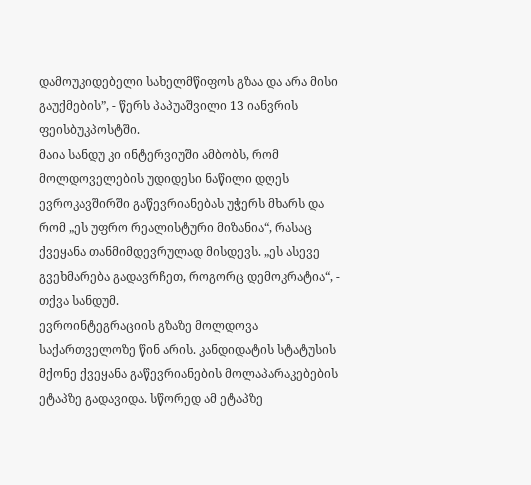დამოუკიდებელი სახელმწიფოს გზაა და არა მისი გაუქმების”, - წერს პაპუაშვილი 13 იანვრის ფეისბუკპოსტში.
მაია სანდუ კი ინტერვიუში ამბობს, რომ მოლდოველების უდიდესი ნაწილი დღეს ევროკავშირში გაწევრიანებას უჭერს მხარს და რომ „ეს უფრო რეალისტური მიზანია“, რასაც ქვეყანა თანმიმდევრულად მისდევს. „ეს ასევე გვეხმარება გადავრჩეთ, როგორც დემოკრატია“, - თქვა სანდუმ.
ევროინტეგრაციის გზაზე მოლდოვა საქართველოზე წინ არის. კანდიდატის სტატუსის მქონე ქვეყანა გაწევრიანების მოლაპარაკებების ეტაპზე გადავიდა. სწორედ ამ ეტაპზე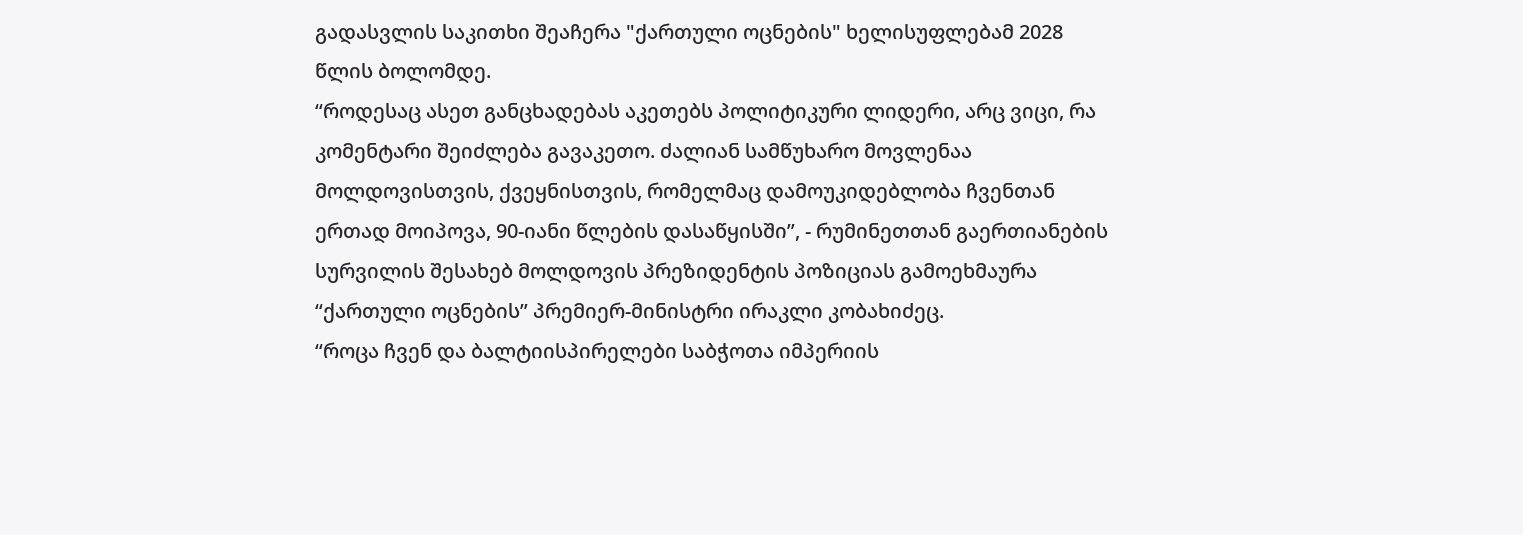გადასვლის საკითხი შეაჩერა "ქართული ოცნების" ხელისუფლებამ 2028 წლის ბოლომდე.
“როდესაც ასეთ განცხადებას აკეთებს პოლიტიკური ლიდერი, არც ვიცი, რა კომენტარი შეიძლება გავაკეთო. ძალიან სამწუხარო მოვლენაა მოლდოვისთვის, ქვეყნისთვის, რომელმაც დამოუკიდებლობა ჩვენთან ერთად მოიპოვა, 90-იანი წლების დასაწყისში”, - რუმინეთთან გაერთიანების სურვილის შესახებ მოლდოვის პრეზიდენტის პოზიციას გამოეხმაურა “ქართული ოცნების” პრემიერ-მინისტრი ირაკლი კობახიძეც.
“როცა ჩვენ და ბალტიისპირელები საბჭოთა იმპერიის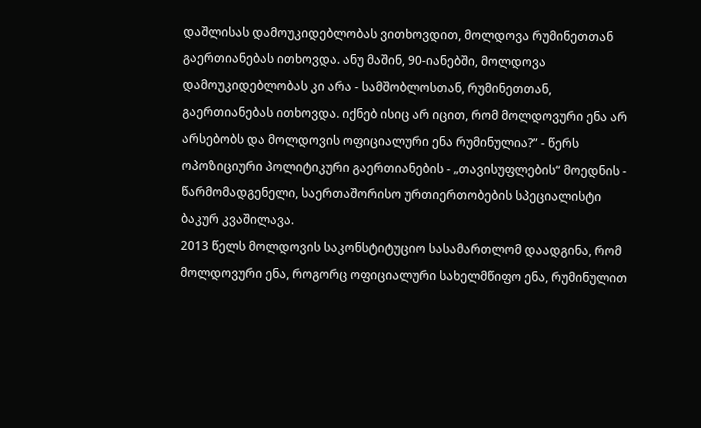დაშლისას დამოუკიდებლობას ვითხოვდით, მოლდოვა რუმინეთთან გაერთიანებას ითხოვდა. ანუ მაშინ, 90-იანებში, მოლდოვა დამოუკიდებლობას კი არა - სამშობლოსთან, რუმინეთთან, გაერთიანებას ითხოვდა. იქნებ ისიც არ იცით, რომ მოლდოვური ენა არ არსებობს და მოლდოვის ოფიციალური ენა რუმინულია?” - წერს ოპოზიციური პოლიტიკური გაერთიანების - „თავისუფლების“ მოედნის - წარმომადგენელი, საერთაშორისო ურთიერთობების სპეციალისტი ბაკურ კვაშილავა.
2013 წელს მოლდოვის საკონსტიტუციო სასამართლომ დაადგინა, რომ მოლდოვური ენა, როგორც ოფიციალური სახელმწიფო ენა, რუმინულით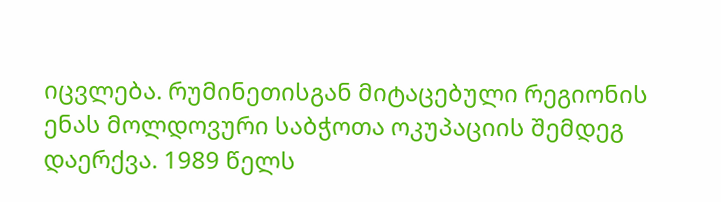იცვლება. რუმინეთისგან მიტაცებული რეგიონის ენას მოლდოვური საბჭოთა ოკუპაციის შემდეგ დაერქვა. 1989 წელს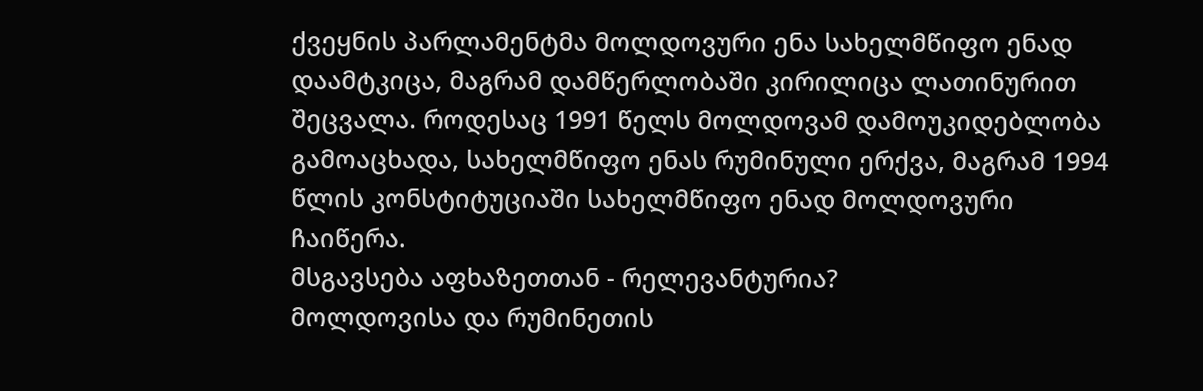ქვეყნის პარლამენტმა მოლდოვური ენა სახელმწიფო ენად დაამტკიცა, მაგრამ დამწერლობაში კირილიცა ლათინურით შეცვალა. როდესაც 1991 წელს მოლდოვამ დამოუკიდებლობა გამოაცხადა, სახელმწიფო ენას რუმინული ერქვა, მაგრამ 1994 წლის კონსტიტუციაში სახელმწიფო ენად მოლდოვური ჩაიწერა.
მსგავსება აფხაზეთთან - რელევანტურია?
მოლდოვისა და რუმინეთის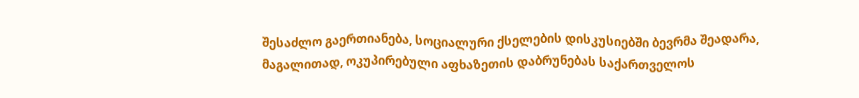შესაძლო გაერთიანება, სოციალური ქსელების დისკუსიებში ბევრმა შეადარა, მაგალითად, ოკუპირებული აფხაზეთის დაბრუნებას საქართველოს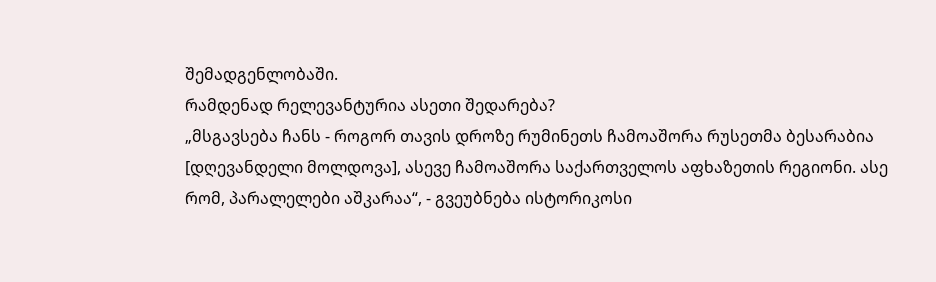შემადგენლობაში.
რამდენად რელევანტურია ასეთი შედარება?
„მსგავსება ჩანს - როგორ თავის დროზე რუმინეთს ჩამოაშორა რუსეთმა ბესარაბია [დღევანდელი მოლდოვა], ასევე ჩამოაშორა საქართველოს აფხაზეთის რეგიონი. ასე რომ, პარალელები აშკარაა“, - გვეუბნება ისტორიკოსი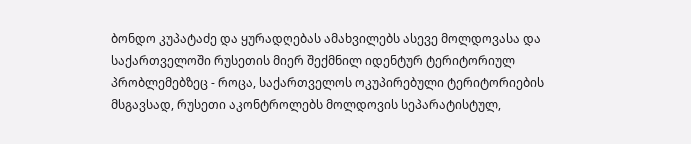ბონდო კუპატაძე და ყურადღებას ამახვილებს ასევე მოლდოვასა და საქართველოში რუსეთის მიერ შექმნილ იდენტურ ტერიტორიულ პრობლემებზეც - როცა, საქართველოს ოკუპირებული ტერიტორიების მსგავსად, რუსეთი აკონტროლებს მოლდოვის სეპარატისტულ,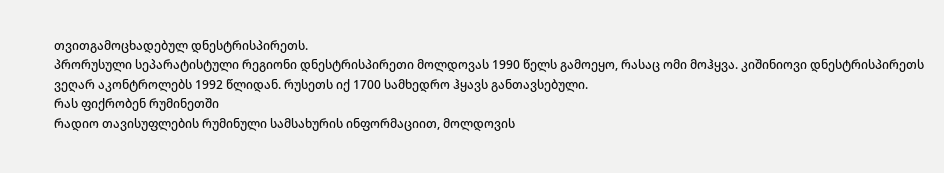თვითგამოცხადებულ დნესტრისპირეთს.
პრორუსული სეპარატისტული რეგიონი დნესტრისპირეთი მოლდოვას 1990 წელს გამოეყო, რასაც ომი მოჰყვა. კიშინიოვი დნესტრისპირეთს ვეღარ აკონტროლებს 1992 წლიდან. რუსეთს იქ 1700 სამხედრო ჰყავს განთავსებული.
რას ფიქრობენ რუმინეთში
რადიო თავისუფლების რუმინული სამსახურის ინფორმაციით, მოლდოვის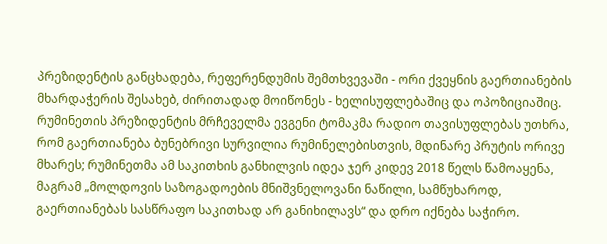პრეზიდენტის განცხადება, რეფერენდუმის შემთხვევაში - ორი ქვეყნის გაერთიანების მხარდაჭერის შესახებ, ძირითადად მოიწონეს - ხელისუფლებაშიც და ოპოზიციაშიც.
რუმინეთის პრეზიდენტის მრჩეველმა ევგენი ტომაკმა რადიო თავისუფლებას უთხრა, რომ გაერთიანება ბუნებრივი სურვილია რუმინელებისთვის, მდინარე პრუტის ორივე მხარეს; რუმინეთმა ამ საკითხის განხილვის იდეა ჯერ კიდევ 2018 წელს წამოაყენა, მაგრამ „მოლდოვის საზოგადოების მნიშვნელოვანი ნაწილი, სამწუხაროდ, გაერთიანებას სასწრაფო საკითხად არ განიხილავს“ და დრო იქნება საჭირო.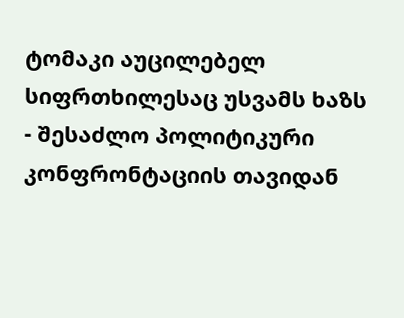ტომაკი აუცილებელ სიფრთხილესაც უსვამს ხაზს - შესაძლო პოლიტიკური კონფრონტაციის თავიდან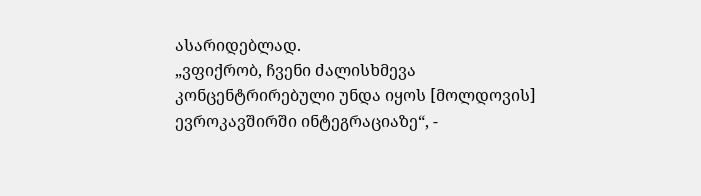ასარიდებლად.
„ვფიქრობ, ჩვენი ძალისხმევა კონცენტრირებული უნდა იყოს [მოლდოვის] ევროკავშირში ინტეგრაციაზე“, -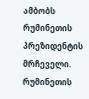ამბობს რუმინეთის პრეზიდენტის მრჩეველი.
რუმინეთის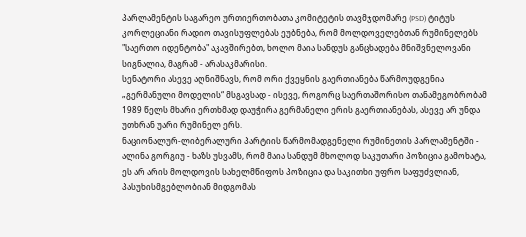პარლამენტის საგარეო ურთიერთობათა კომიტეტის თავმჯდომარე (PSD) ტიტუს კორლეციანი რადიო თავისუფლებას ეუბნება, რომ მოლდოველებთან რუმინელებს "საერთო იდენტობა" აკავშირებთ, ხოლო მაია სანდუს განცხადება მნიშვნელოვანი სიგნალია, მაგრამ - არასაკმარისი.
სენატორი ასევე აღნიშნავს, რომ ორი ქვეყნის გაერთიანება წარმოუდგენია „გერმანული მოდელის“ მსგავსად - ისევე, როგორც საერთაშორისო თანამეგობრობამ 1989 წელს მხარი ერთხმად დაუჭირა გერმანელი ერის გაერთიანებას, ასევე არ უნდა უთხრან უარი რუმინელ ერს.
ნაციონალურ-ლიბერალური პარტიის წარმომადგენელი რუმინეთის პარლამენტში - ალინა გორგიუ - ხაზს უსვამს, რომ მაია სანდუმ მხოლოდ საკუთარი პოზიცია გამოხატა, ეს არ არის მოლდოვის სახელმწიფოს პოზიცია და საკითხი უფრო საფუძვლიან, პასუხისმგებლობიან მიდგომას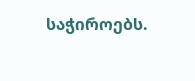საჭიროებს.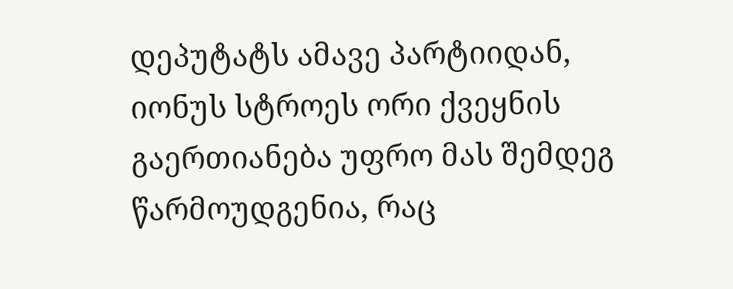დეპუტატს ამავე პარტიიდან, იონუს სტროეს ორი ქვეყნის გაერთიანება უფრო მას შემდეგ წარმოუდგენია, რაც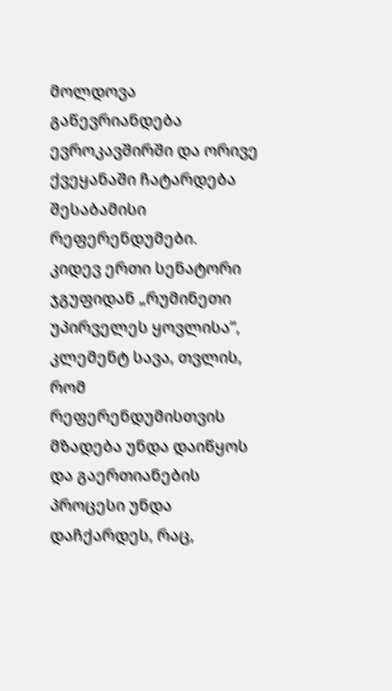მოლდოვა გაწევრიანდება ევროკავშირში და ორივე ქვეყანაში ჩატარდება შესაბამისი რეფერენდუმები.
კიდევ ერთი სენატორი ჯგუფიდან „რუმინეთი უპირველეს ყოვლისა“, კლემენტ სავა, თვლის, რომ რეფერენდუმისთვის მზადება უნდა დაიწყოს და გაერთიანების პროცესი უნდა დაჩქარდეს, რაც,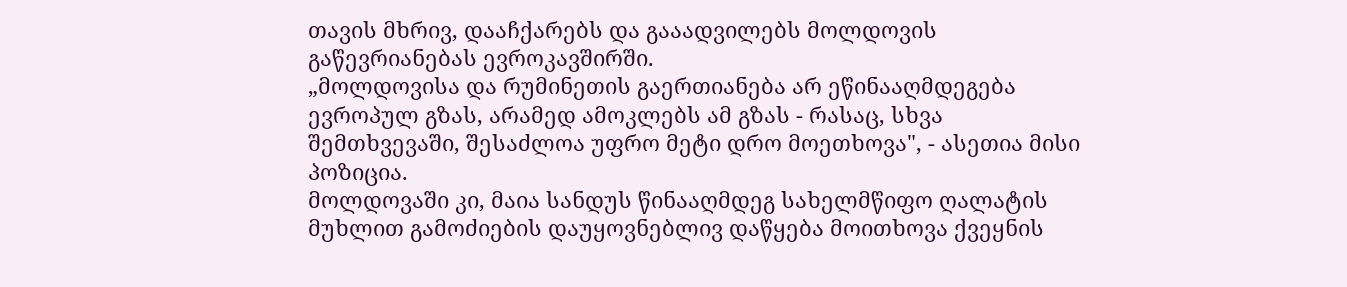თავის მხრივ, დააჩქარებს და გააადვილებს მოლდოვის გაწევრიანებას ევროკავშირში.
„მოლდოვისა და რუმინეთის გაერთიანება არ ეწინააღმდეგება ევროპულ გზას, არამედ ამოკლებს ამ გზას - რასაც, სხვა შემთხვევაში, შესაძლოა უფრო მეტი დრო მოეთხოვა", - ასეთია მისი პოზიცია.
მოლდოვაში კი, მაია სანდუს წინააღმდეგ სახელმწიფო ღალატის მუხლით გამოძიების დაუყოვნებლივ დაწყება მოითხოვა ქვეყნის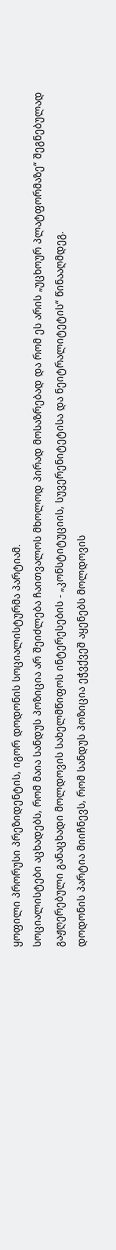ყოფილი პრორუსი პრეზიდენტის, იგორ დოდონის სოციალისტურმა პარტიამ.
სოციალისტები აცხადებს, რომ მაია სანდუს პოზიცია არ შეიძლება ჩაითვალოს მხოლოდ პირად მოსაზრებად და რომ ეს არის „უცხოურ პლატფორმაზე“ შეგნებულად გაჟღერებული განაცხადი მოლდოვის სახელმწიფოს ინტერესების - „კონსტიტუციის, სუვერენიტეტისა და ნეიტრალიტეტის“ წინააღმდეგ.
დოდონის პარტია მიიჩნევს, რომ სანდუს პოზიცია ეჭვქვეშ აყენებს მოლდოვის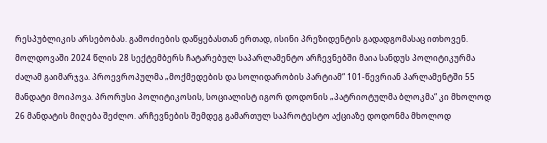რესპუბლიკის არსებობას. გამოძიების დაწყებასთან ერთად, ისინი პრეზიდენტის გადადგომასაც ითხოვენ.
მოლდოვაში 2024 წლის 28 სექტემბერს ჩატარებულ საპარლამენტო არჩევნებში მაია სანდუს პოლიტიკურმა ძალამ გაიმარჯვა. პროევროპულმა „მოქმედების და სოლიდარობის პარტიამ“ 101-წევრიან პარლამენტში 55 მანდატი მოიპოვა. პრორუსი პოლიტიკოსის, სოციალისტ იგორ დოდონის „პატრიოტულმა ბლოკმა“ კი მხოლოდ 26 მანდატის მიღება შეძლო. არჩევნების შემდეგ გამართულ საპროტესტო აქციაზე დოდონმა მხოლოდ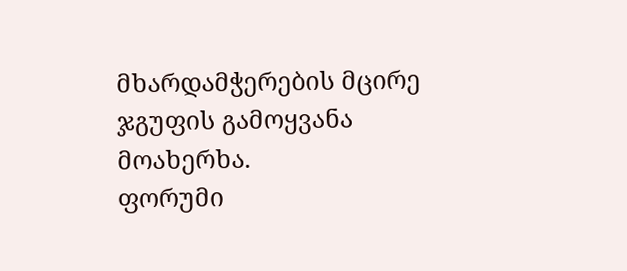მხარდამჭერების მცირე ჯგუფის გამოყვანა მოახერხა.
ფორუმი